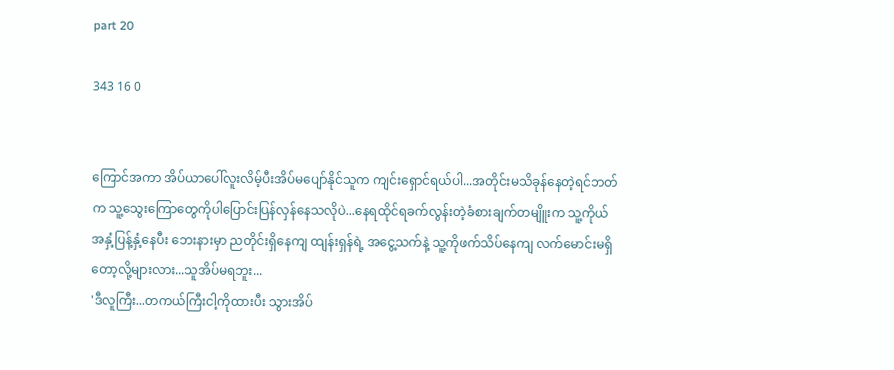part 20

343 16 0


ကြောင်အကာ အိပ်ယာပေါ်လူးလိမ့်ပီးအိပ်မပျော်နိုင်သူက ကျင်းရှောင်ရယ်ပါ...အတိုင်းမသိခုန်နေတဲ့ရင်ဘတ်က သူ့သွေးကြောတွေကိုပါပြောင်းပြန်လှန်နေသလိုပဲ...နေရထိုင်ရခက်လွန်းတဲ့ခံစားချက်တမျိူးက သူ့ကိုယ်အနှံ့ပြန့်နှံ့နေပီး ဘေးနားမှာ ညတိုင်းရှိနေကျ ထျန်းရှန်ရဲ့ အငွေ့သက်နဲ့ သူ့ကိုဖက်သိပ်နေကျ လက်မောင်းမရှိတော့လို့များလား...သူအိပ်မရဘူး...
'ဒီလူကြီး...တကယ်ကြီးငါ့ကိုထားပီး သွားအိပ်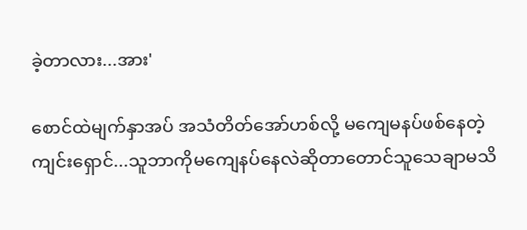ခဲ့တာလား...အား'

စောင်ထဲမျက်နှာအပ် အသံတိတ်အော်ဟစ်လို့ မကျေမနပ်ဖစ်နေတဲ့ကျင်းရှောင်...သူဘာကိုမကျေနပ်နေလဲဆိုတာတောင်သူသေချာမသိ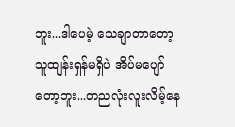ဘူး...ဒါပေမဲ့ သေချာတာတော့ သူထျန်းရှန်မရှိပဲ အိပ်မပျော်တော့ဘူး...တညလုံးလူးလိမ့်နေ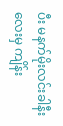ပီး မနက်မိုးလင်းခါနီးလေးမှ ကျိန်း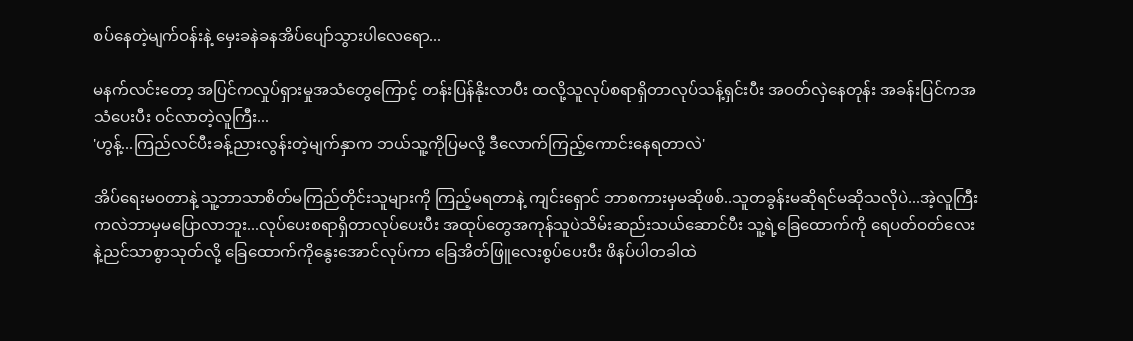စပ်နေတဲ့မျက်ဝန်းနဲ့ မှေးခနဲခနအိပ်ပျော်သွားပါလေရော...

မနက်လင်းတော့ အပြင်ကလှုပ်ရှားမှုအသံတွေကြောင့် တန်းပြန်နိုးလာပီး ထလို့သူလုပ်စရာရှိတာလုပ်သန့်ရှင်းပီး အဝတ်လှဲနေတုန်း အခန်းပြင်ကအသံပေးပီး ဝင်လာတဲ့လူကြီး...
'ဟွန့်...ကြည်လင်ပီးခန့်ညားလွန်းတဲ့မျက်နှာက ဘယ်သူ့ကိုပြမလို့ ဒီလောက်ကြည့်ကောင်းနေရတာလဲ'

အိပ်ရေးမဝတာနဲ့ သူ့ဘာသာစိတ်မကြည်တိုင်းသူများကို ကြည့်မရတာနဲ့ ကျင်းရှောင် ဘာစကားမှမဆိုဖစ်..သူတခွန်းမဆိုရင်မဆိုသလိုပဲ...အဲ့လူကြီးကလဲဘာမှမပြောလာဘူး...လုပ်ပေးစရာရှိတာလုပ်ပေးပီး အထုပ်တွေအကုန်သူပဲသိမ်းဆည်းသယ်ဆောင်ပီး သူ့ရဲ့ခြေထောက်ကို ရေပတ်ဝတ်လေးနဲ့ညင်သာစွာသုတ်လို့ ခြေထောက်ကိုနွေးအောင်လုပ်ကာ ခြေအိတ်ဖြူလေးစွပ်ပေးပီး ဖိနပ်ပါတခါထဲ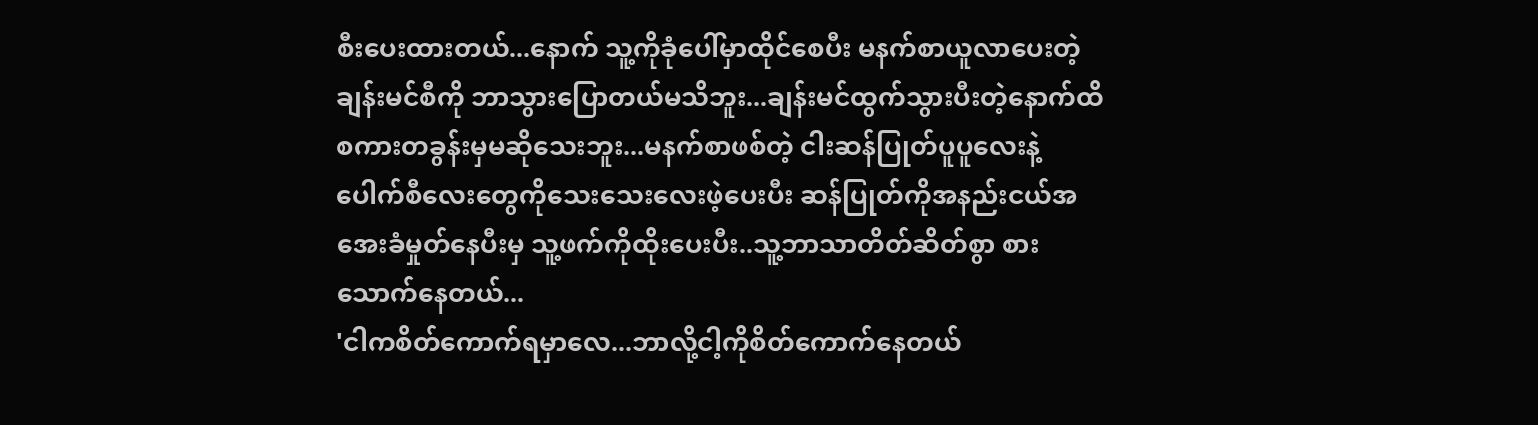စီးပေးထားတယ်...နောက် သူ့ကိုခုံပေါ်မှာထိုင်စေပီး မနက်စာယူလာပေးတဲ့ချန်းမင်စီကို ဘာသွားပြောတယ်မသိဘူး...ချန်းမင်ထွက်သွားပီးတဲ့နောက်ထိ စကားတခွန်းမှမဆိုသေးဘူး...မနက်စာဖစ်တဲ့ ငါးဆန်ပြုတ်ပူပူလေးနဲ့ ပေါက်စီလေးတွေကိုသေးသေးလေးဖဲ့ပေးပီး ဆန်ပြုတ်ကိုအနည်းငယ်အအေးခံမှုတ်နေပီးမှ သူ့ဖက်ကိုထိုးပေးပီး..သူ့ဘာသာတိတ်ဆိတ်စွာ စားသောက်နေတယ်...
'ငါကစိတ်ကောက်ရမှာလေ...ဘာလို့ငါ့ကိုစိတ်ကောက်နေတယ်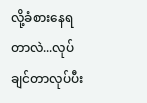လို့ခံစားနေရတာလဲ...လုပ်ချင်တာလုပ်ပီး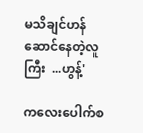မသိချင်ဟန်ဆောင်နေတဲ့လူကြီး  ...ဟွန့်'

ကလေးပေါက်စ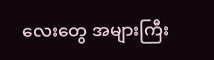လေးတွေ အများကြီး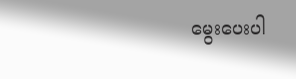မွေးပေးပါ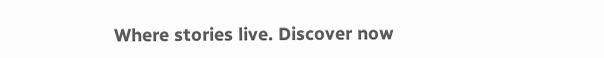Where stories live. Discover now